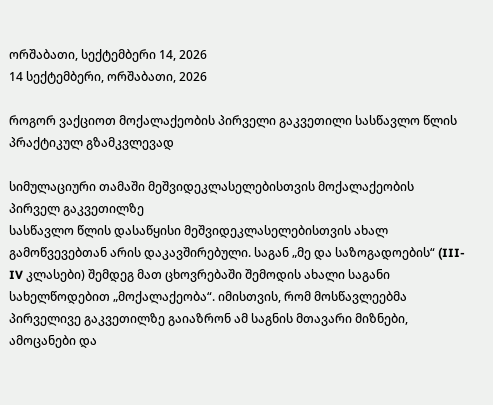ორშაბათი, სექტემბერი 14, 2026
14 სექტემბერი, ორშაბათი, 2026

როგორ ვაქციოთ მოქალაქეობის პირველი გაკვეთილი სასწავლო წლის პრაქტიკულ გზამკვლევად

სიმულაციური თამაში მეშვიდეკლასელებისთვის მოქალაქეობის პირველ გაკვეთილზე
სასწავლო წლის დასაწყისი მეშვიდეკლასელებისთვის ახალ გამოწვევებთან არის დაკავშირებული. საგან „მე და საზოგადოების“ (III-IV კლასები) შემდეგ მათ ცხოვრებაში შემოდის ახალი საგანი სახელწოდებით „მოქალაქეობა“. იმისთვის, რომ მოსწავლეებმა პირველივე გაკვეთილზე გაიაზრონ ამ საგნის მთავარი მიზნები, ამოცანები და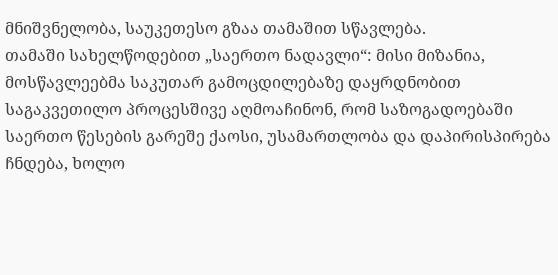მნიშვნელობა, საუკეთესო გზაა თამაშით სწავლება.
თამაში სახელწოდებით „საერთო ნადავლი“: მისი მიზანია, მოსწავლეებმა საკუთარ გამოცდილებაზე დაყრდნობით საგაკვეთილო პროცესშივე აღმოაჩინონ, რომ საზოგადოებაში საერთო წესების გარეშე ქაოსი, უსამართლობა და დაპირისპირება ჩნდება, ხოლო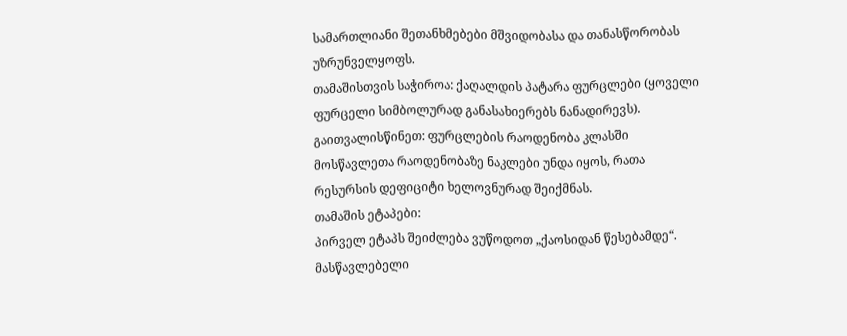სამართლიანი შეთანხმებები მშვიდობასა და თანასწორობას უზრუნველყოფს.
თამაშისთვის საჭიროა: ქაღალდის პატარა ფურცლები (ყოველი ფურცელი სიმბოლურად განასახიერებს ნანადირევს). გაითვალისწინეთ: ფურცლების რაოდენობა კლასში მოსწავლეთა რაოდენობაზე ნაკლები უნდა იყოს, რათა რესურსის დეფიციტი ხელოვნურად შეიქმნას.
თამაშის ეტაპები:
პირველ ეტაპს შეიძლება ვუწოდოთ „ქაოსიდან წესებამდე“. მასწავლებელი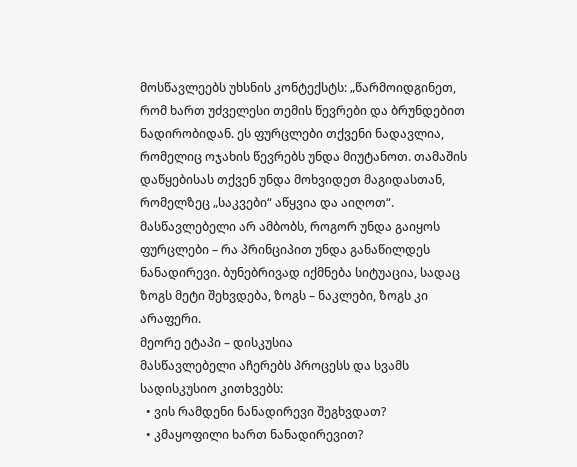მოსწავლეებს უხსნის კონტექსტს: „წარმოიდგინეთ, რომ ხართ უძველესი თემის წევრები და ბრუნდებით ნადირობიდან. ეს ფურცლები თქვენი ნადავლია, რომელიც ოჯახის წევრებს უნდა მიუტანოთ. თამაშის დაწყებისას თქვენ უნდა მოხვიდეთ მაგიდასთან, რომელზეც „საკვები“ აწყვია და აიღოთ“. მასწავლებელი არ ამბობს, როგორ უნდა გაიყოს ფურცლები – რა პრინციპით უნდა განაწილდეს ნანადირევი. ბუნებრივად იქმნება სიტუაცია, სადაც ზოგს მეტი შეხვდება, ზოგს – ნაკლები, ზოგს კი არაფერი.
მეორე ეტაპი – დისკუსია
მასწავლებელი აჩერებს პროცესს და სვამს სადისკუსიო კითხვებს:
  • ვის რამდენი ნანადირევი შეგხვდათ?
  • კმაყოფილი ხართ ნანადირევით?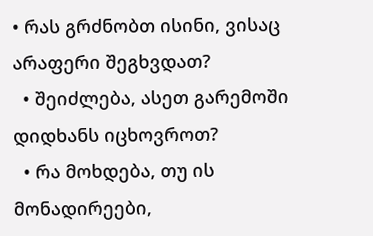• რას გრძნობთ ისინი, ვისაც არაფერი შეგხვდათ?
  • შეიძლება, ასეთ გარემოში დიდხანს იცხოვროთ?
  • რა მოხდება, თუ ის მონადირეები,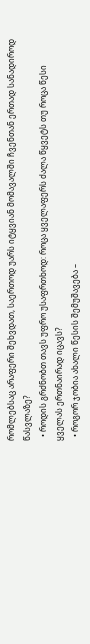რომლებსაც არაფერი შეხვდათ, საერთოდ უარს იტყვიან მომავალში ჩვენთან ერთად სანადიროდ წასვლაზე?
  • როდის გრძნობთ თავს უფრო უსაფრთხოდ: როცა ყველაფერს ძალა წყვეტს თუ როცა წესი ყველას ერთნაირად იცავს?
  • როგორ ჯობია ახალი წესის შემუშავება –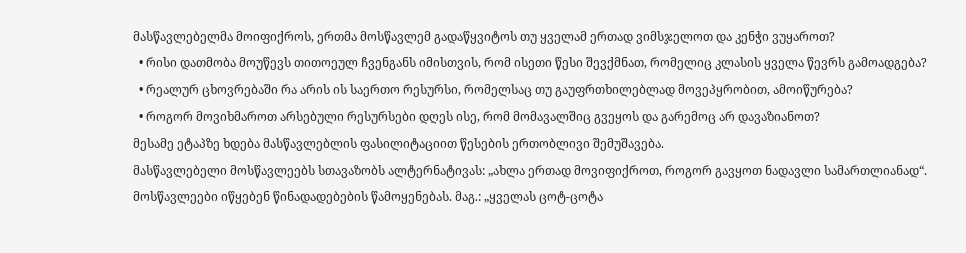მასწავლებელმა მოიფიქროს, ერთმა მოსწავლემ გადაწყვიტოს თუ ყველამ ერთად ვიმსჯელოთ და კენჭი ვუყაროთ?
  • რისი დათმობა მოუწევს თითოეულ ჩვენგანს იმისთვის, რომ ისეთი წესი შევქმნათ, რომელიც კლასის ყველა წევრს გამოადგება?
  • რეალურ ცხოვრებაში რა არის ის საერთო რესურსი, რომელსაც თუ გაუფრთხილებლად მოვეპყრობით, ამოიწურება?
  • როგორ მოვიხმაროთ არსებული რესურსები დღეს ისე, რომ მომავალშიც გვეყოს და გარემოც არ დავაზიანოთ?
მესამე ეტაპზე ხდება მასწავლებლის ფასილიტაციით წესების ერთობლივი შემუშავება.
მასწავლებელი მოსწავლეებს სთავაზობს ალტერნატივას: „ახლა ერთად მოვიფიქროთ, როგორ გავყოთ ნადავლი სამართლიანად“. მოსწავლეები იწყებენ წინადადებების წამოყენებას. მაგ.: „ყველას ცოტ-ცოტა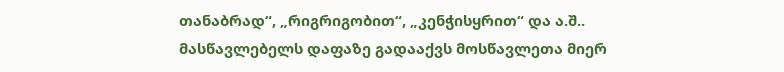თანაბრად“, „რიგრიგობით“, „კენჭისყრით“ და ა.შ.. მასწავლებელს დაფაზე გადააქვს მოსწავლეთა მიერ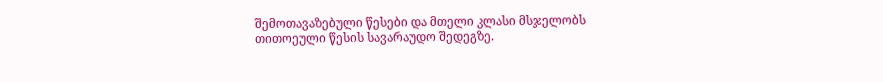შემოთავაზებული წესები და მთელი კლასი მსჯელობს თითოეული წესის სავარაუდო შედეგზე.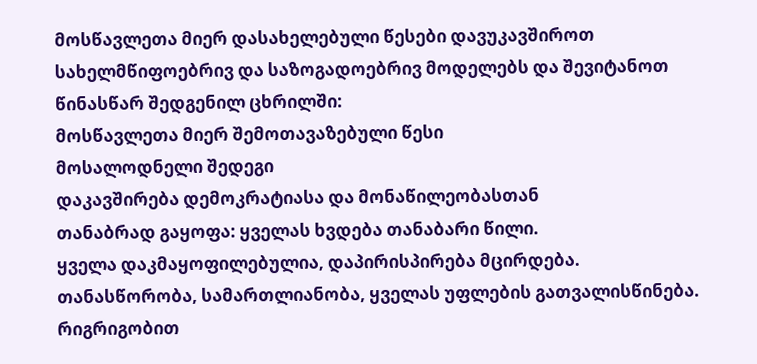მოსწავლეთა მიერ დასახელებული წესები დავუკავშიროთ სახელმწიფოებრივ და საზოგადოებრივ მოდელებს და შევიტანოთ წინასწარ შედგენილ ცხრილში:
მოსწავლეთა მიერ შემოთავაზებული წესი
მოსალოდნელი შედეგი
დაკავშირება დემოკრატიასა და მონაწილეობასთან
თანაბრად გაყოფა: ყველას ხვდება თანაბარი წილი.
ყველა დაკმაყოფილებულია, დაპირისპირება მცირდება.
თანასწორობა, სამართლიანობა, ყველას უფლების გათვალისწინება.
რიგრიგობით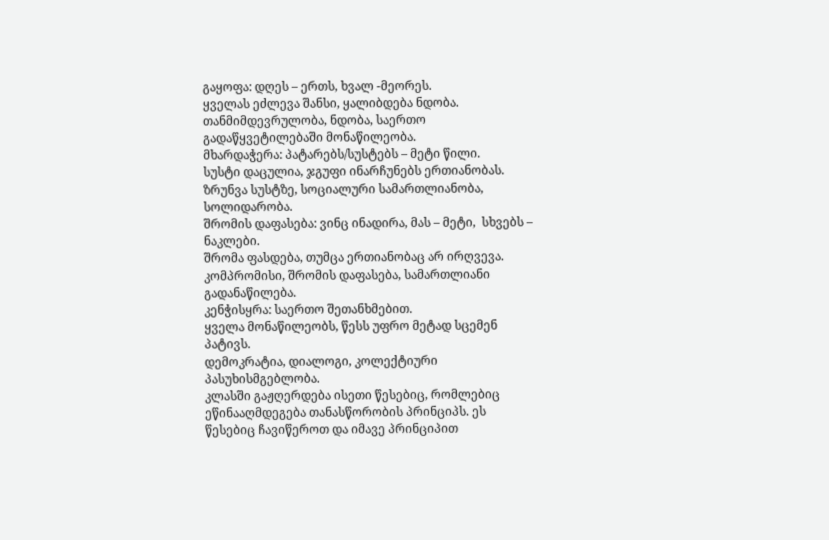გაყოფა: დღეს – ერთს, ხვალ -მეორეს.
ყველას ეძლევა შანსი, ყალიბდება ნდობა.
თანმიმდევრულობა, ნდობა, საერთო გადაწყვეტილებაში მონაწილეობა.
მხარდაჭერა: პატარებს/სუსტებს – მეტი წილი.
სუსტი დაცულია, ჯგუფი ინარჩუნებს ერთიანობას.
ზრუნვა სუსტზე, სოციალური სამართლიანობა, სოლიდარობა.
შრომის დაფასება: ვინც ინადირა, მას – მეტი,  სხვებს – ნაკლები.
შრომა ფასდება, თუმცა ერთიანობაც არ ირღვევა.
კომპრომისი, შრომის დაფასება, სამართლიანი გადანაწილება.
კენჭისყრა: საერთო შეთანხმებით.
ყველა მონაწილეობს, წესს უფრო მეტად სცემენ პატივს.
დემოკრატია, დიალოგი, კოლექტიური პასუხისმგებლობა.
კლასში გაჟღერდება ისეთი წესებიც, რომლებიც ეწინააღმდეგება თანასწორობის პრინციპს. ეს წესებიც ჩავიწეროთ და იმავე პრინციპით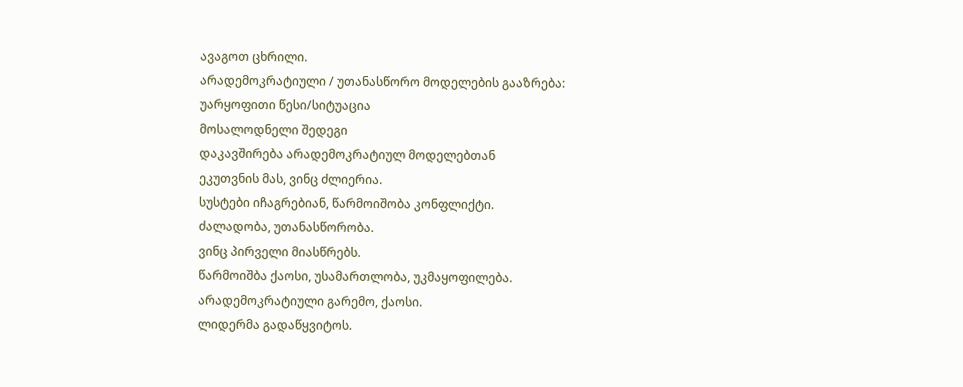ავაგოთ ცხრილი.
არადემოკრატიული / უთანასწორო მოდელების გააზრება:
უარყოფითი წესი/სიტუაცია
მოსალოდნელი შედეგი
დაკავშირება არადემოკრატიულ მოდელებთან
ეკუთვნის მას, ვინც ძლიერია.
სუსტები იჩაგრებიან, წარმოიშობა კონფლიქტი.
ძალადობა, უთანასწორობა.
ვინც პირველი მიასწრებს.
წარმოიშბა ქაოსი, უსამართლობა, უკმაყოფილება.
არადემოკრატიული გარემო, ქაოსი.
ლიდერმა გადაწყვიტოს.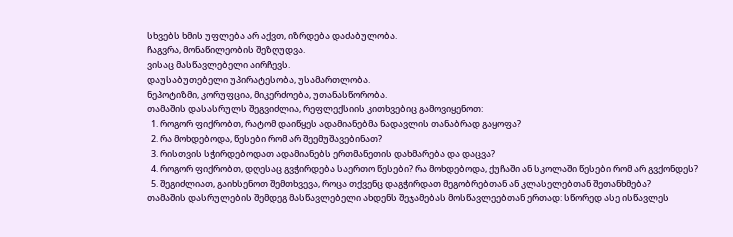სხვებს ხმის უფლება არ აქვთ, იზრდება დაძაბულობა.
ჩაგვრა, მონაწილეობის შეზღუდვა.
ვისაც მასწავლებელი აირჩევს.
დაუსაბუთებელი უპირატესობა, უსამართლობა.
ნეპოტიზმი, კორუფცია, მიკერძოება, უთანასწორობა.
თამაშის დასასრულს შეგვიძლია, რეფლექსიის კითხვებიც გამოვიყენოთ:
  1. როგორ ფიქრობთ, რატომ დაიწყეს ადამიანებმა ნადავლის თანაბრად გაყოფა?
  2. რა მოხდებოდა, წესები რომ არ შეემუშავებინათ?
  3. რისთვის სჭირდებოდათ ადამიანებს ერთმანეთის დახმარება და დაცვა?
  4. როგორ ფიქრობთ, დღესაც გვჭირდება საერთო წესები? რა მოხდებოდა, ქუჩაში ან სკოლაში წესები რომ არ გვქონდეს?
  5. შეგიძლიათ, გაიხსენოთ შემთხვევა, როცა თქვენც დაგჭირდათ მეგობრებთან ან კლასელებთან შეთანხმება?
თამაშის დასრულების შემდეგ მასწავლებელი ახდენს შეჯამებას მოსწავლეებთან ერთად: სწორედ ასე ისწავლეს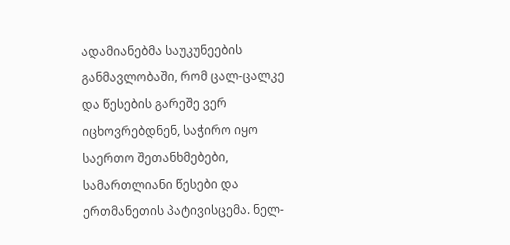ადამიანებმა საუკუნეების განმავლობაში, რომ ცალ-ცალკე და წესების გარეშე ვერ იცხოვრებდნენ, საჭირო იყო საერთო შეთანხმებები, სამართლიანი წესები და ერთმანეთის პატივისცემა. ნელ-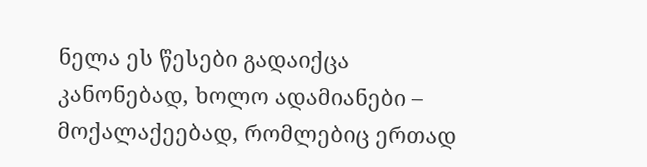ნელა ეს წესები გადაიქცა კანონებად, ხოლო ადამიანები – მოქალაქეებად, რომლებიც ერთად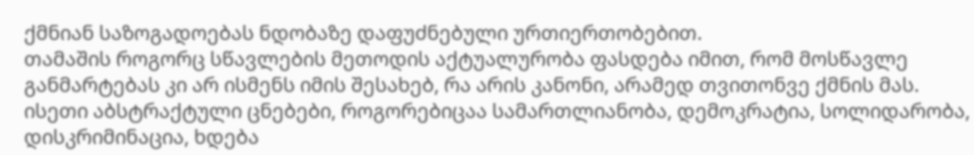ქმნიან საზოგადოებას ნდობაზე დაფუძნებული ურთიერთობებით.
თამაშის როგორც სწავლების მეთოდის აქტუალურობა ფასდება იმით, რომ მოსწავლე განმარტებას კი არ ისმენს იმის შესახებ, რა არის კანონი, არამედ თვითონვე ქმნის მას. ისეთი აბსტრაქტული ცნებები, როგორებიცაა სამართლიანობა, დემოკრატია, სოლიდარობა, დისკრიმინაცია, ხდება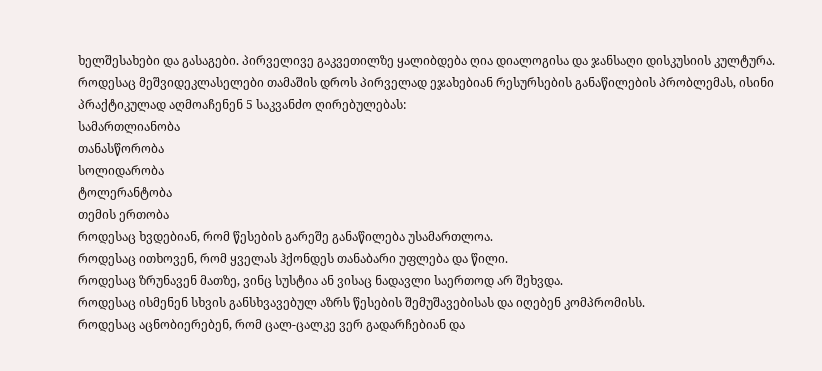ხელშესახები და გასაგები. პირველივე გაკვეთილზე ყალიბდება ღია დიალოგისა და ჯანსაღი დისკუსიის კულტურა.
როდესაც მეშვიდეკლასელები თამაშის დროს პირველად ეჯახებიან რესურსების განაწილების პრობლემას, ისინი პრაქტიკულად აღმოაჩენენ 5 საკვანძო ღირებულებას:
სამართლიანობა
თანასწორობა
სოლიდარობა
ტოლერანტობა
თემის ერთობა
როდესაც ხვდებიან, რომ წესების გარეშე განაწილება უსამართლოა.
როდესაც ითხოვენ, რომ ყველას ჰქონდეს თანაბარი უფლება და წილი.
როდესაც ზრუნავენ მათზე, ვინც სუსტია ან ვისაც ნადავლი საერთოდ არ შეხვდა.
როდესაც ისმენენ სხვის განსხვავებულ აზრს წესების შემუშავებისას და იღებენ კომპრომისს.
როდესაც აცნობიერებენ, რომ ცალ-ცალკე ვერ გადარჩებიან და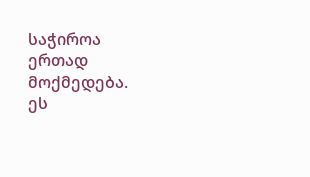საჭიროა ერთად მოქმედება.
ეს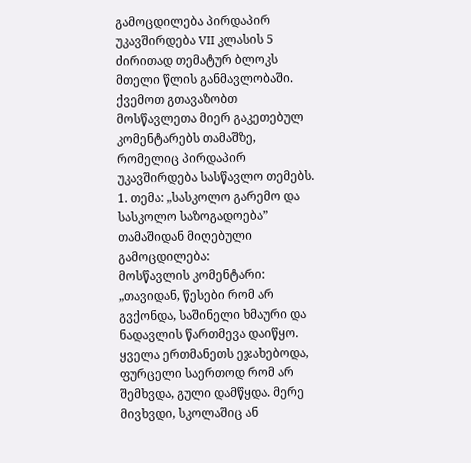გამოცდილება პირდაპირ უკავშირდება VII კლასის 5 ძირითად თემატურ ბლოკს მთელი წლის განმავლობაში.
ქვემოთ გთავაზობთ მოსწავლეთა მიერ გაკეთებულ კომენტარებს თამაშზე, რომელიც პირდაპირ უკავშირდება სასწავლო თემებს.
1. თემა: „სასკოლო გარემო და სასკოლო საზოგადოება”
თამაშიდან მიღებული გამოცდილება:
მოსწავლის კომენტარი:
„თავიდან, წესები რომ არ გვქონდა, საშინელი ხმაური და ნადავლის წართმევა დაიწყო. ყველა ერთმანეთს ეჯახებოდა, ფურცელი საერთოდ რომ არ შემხვდა, გული დამწყდა. მერე მივხვდი, სკოლაშიც ან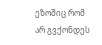ეზოშიც რომ არ გვქონდეს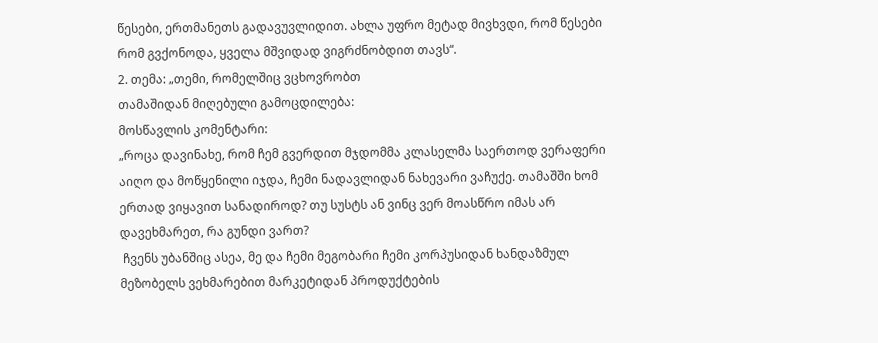წესები, ერთმანეთს გადავუვლიდით. ახლა უფრო მეტად მივხვდი, რომ წესები რომ გვქონოდა, ყველა მშვიდად ვიგრძნობდით თავს“.
2. თემა: „თემი, რომელშიც ვცხოვრობთ
თამაშიდან მიღებული გამოცდილება:
მოსწავლის კომენტარი:
„როცა დავინახე, რომ ჩემ გვერდით მჯდომმა კლასელმა საერთოდ ვერაფერი აიღო და მოწყენილი იჯდა, ჩემი ნადავლიდან ნახევარი ვაჩუქე. თამაშში ხომ ერთად ვიყავით სანადიროდ? თუ სუსტს ან ვინც ვერ მოასწრო იმას არ დავეხმარეთ, რა გუნდი ვართ?
 ჩვენს უბანშიც ასეა, მე და ჩემი მეგობარი ჩემი კორპუსიდან ხანდაზმულ მეზობელს ვეხმარებით მარკეტიდან პროდუქტების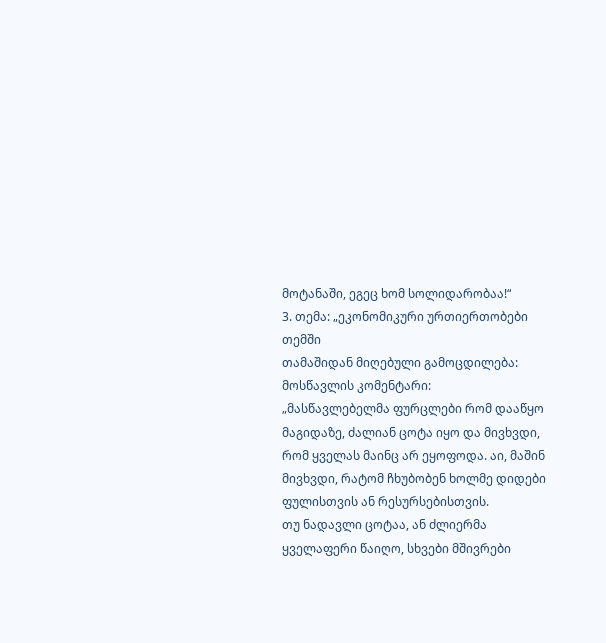მოტანაში, ეგეც ხომ სოლიდარობაა!“
3. თემა: „ეკონომიკური ურთიერთობები თემში
თამაშიდან მიღებული გამოცდილება:
მოსწავლის კომენტარი:
„მასწავლებელმა ფურცლები რომ დააწყო მაგიდაზე, ძალიან ცოტა იყო და მივხვდი, რომ ყველას მაინც არ ეყოფოდა. აი, მაშინ მივხვდი, რატომ ჩხუბობენ ხოლმე დიდები ფულისთვის ან რესურსებისთვის.
თუ ნადავლი ცოტაა, ან ძლიერმა ყველაფერი წაიღო, სხვები მშივრები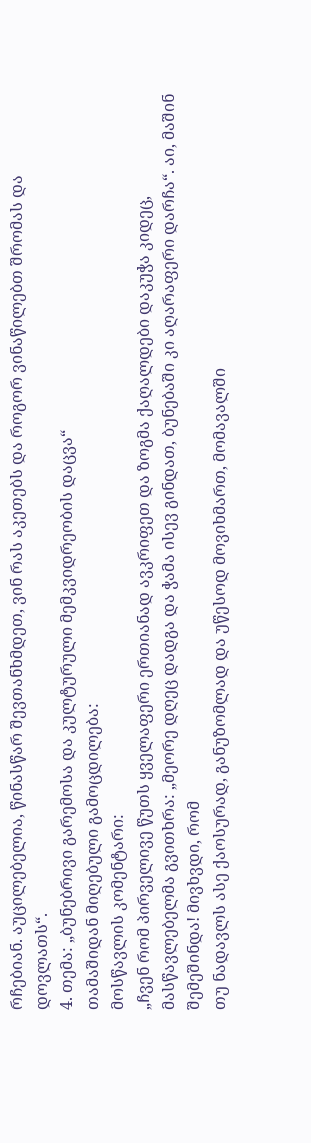რჩებიან. აუცილებელია, წინასწარ შევთანხმდეთ, ვინ რას აკეთებს და როგორ ვინაწილებთ შრომას და დოვლათს“.
4. თემა: „ბუნებრივი გარემოსა და კულტურული მემკვიდრეობის დაცვა“
თამაშიდან მიღებული გამოცდილება:
მოსწავლის კომენტარი:
„ჩვენ რომ პირველივე წუთს ყველაფერი ერთიანად ავკრიფეთ და ზოგმა ქაღალდები დაკუჭა კიდეც, მასწავლებელმა გვითხრა: „მეორე დღეც დადგა და ჭამა ისევ გინდათ, ბუნებაში კი აღარაფერი დარჩა“. აი, მაშინ შემეშინდა! მივხვდი, რომ
თუ ნადავლს ასე ქაოსურად, განუზომლად და უწესოდ მოვიხმართ, მომავალში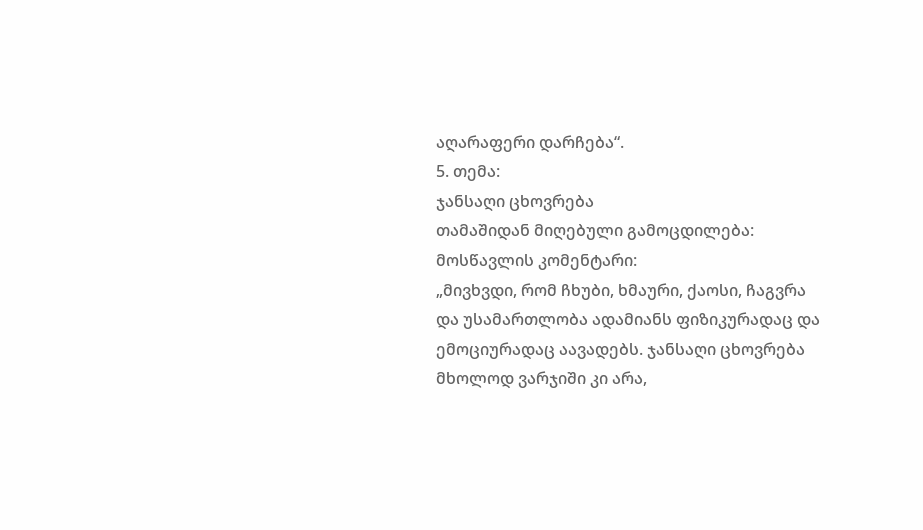აღარაფერი დარჩება“.
5. თემა:
ჯანსაღი ცხოვრება
თამაშიდან მიღებული გამოცდილება:
მოსწავლის კომენტარი:
„მივხვდი, რომ ჩხუბი, ხმაური, ქაოსი, ჩაგვრა და უსამართლობა ადამიანს ფიზიკურადაც და ემოციურადაც აავადებს. ჯანსაღი ცხოვრება მხოლოდ ვარჯიში კი არა,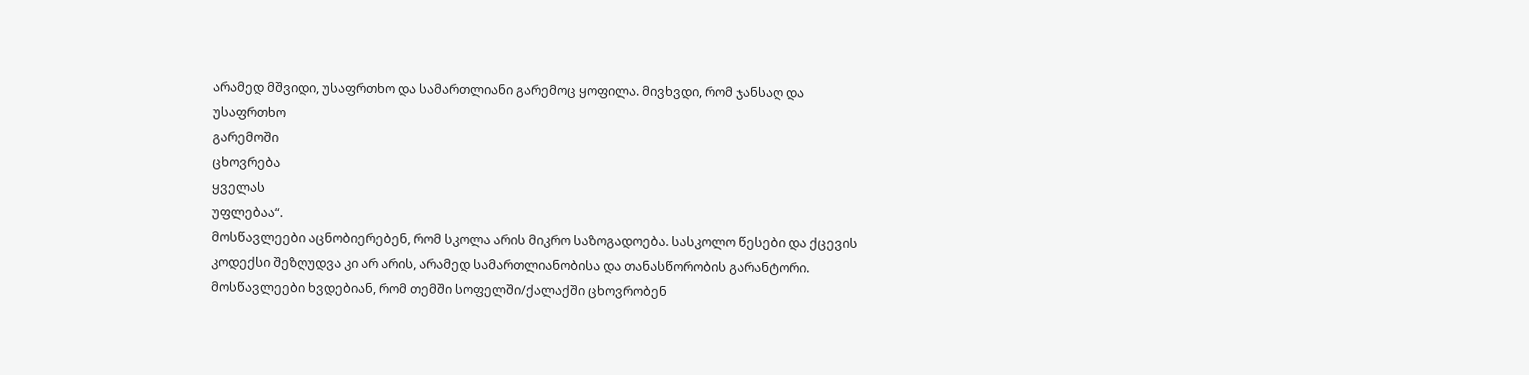არამედ მშვიდი, უსაფრთხო და სამართლიანი გარემოც ყოფილა. მივხვდი, რომ ჯანსაღ და
უსაფრთხო
გარემოში
ცხოვრება
ყველას
უფლებაა“.
მოსწავლეები აცნობიერებენ, რომ სკოლა არის მიკრო საზოგადოება. სასკოლო წესები და ქცევის კოდექსი შეზღუდვა კი არ არის, არამედ სამართლიანობისა და თანასწორობის გარანტორი.
მოსწავლეები ხვდებიან, რომ თემში სოფელში/ქალაქში ცხოვრობენ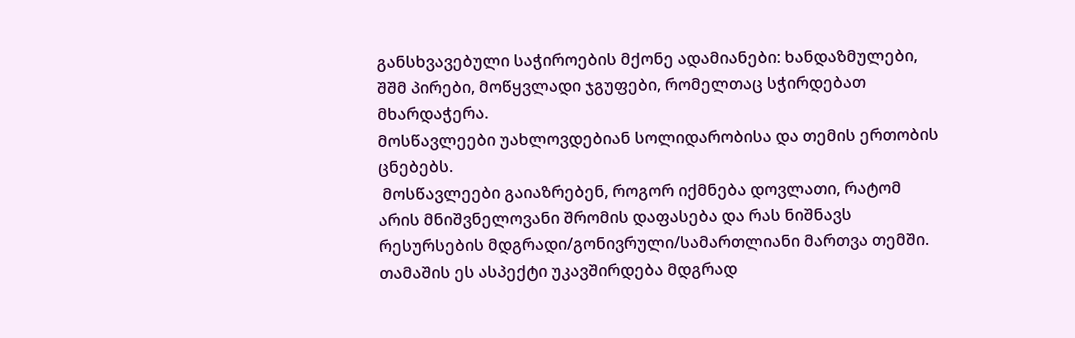განსხვავებული საჭიროების მქონე ადამიანები: ხანდაზმულები, შშმ პირები, მოწყვლადი ჯგუფები, რომელთაც სჭირდებათ მხარდაჭერა.
მოსწავლეები უახლოვდებიან სოლიდარობისა და თემის ერთობის ცნებებს.
 მოსწავლეები გაიაზრებენ, როგორ იქმნება დოვლათი, რატომ არის მნიშვნელოვანი შრომის დაფასება და რას ნიშნავს რესურსების მდგრადი/გონივრული/სამართლიანი მართვა თემში.
თამაშის ეს ასპექტი უკავშირდება მდგრად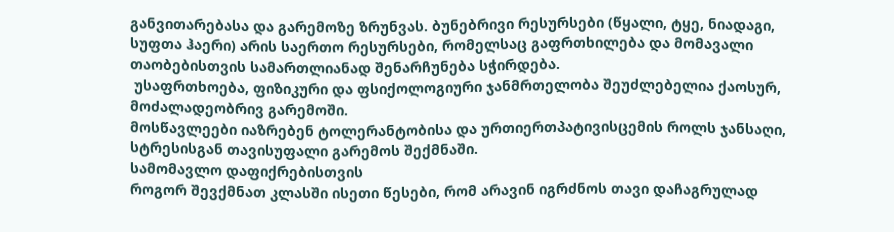განვითარებასა და გარემოზე ზრუნვას. ბუნებრივი რესურსები (წყალი, ტყე, ნიადაგი, სუფთა ჰაერი) არის საერთო რესურსები, რომელსაც გაფრთხილება და მომავალი თაობებისთვის სამართლიანად შენარჩუნება სჭირდება.
 უსაფრთხოება, ფიზიკური და ფსიქოლოგიური ჯანმრთელობა შეუძლებელია ქაოსურ, მოძალადეობრივ გარემოში.
მოსწავლეები იაზრებენ ტოლერანტობისა და ურთიერთპატივისცემის როლს ჯანსაღი, სტრესისგან თავისუფალი გარემოს შექმნაში.
სამომავლო დაფიქრებისთვის
როგორ შევქმნათ კლასში ისეთი წესები, რომ არავინ იგრძნოს თავი დაჩაგრულად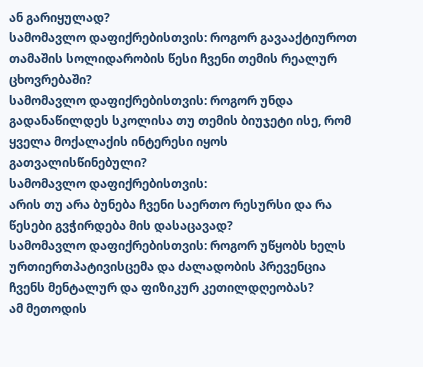ან გარიყულად?
სამომავლო დაფიქრებისთვის: როგორ გავააქტიუროთ თამაშის სოლიდარობის წესი ჩვენი თემის რეალურ ცხოვრებაში?
სამომავლო დაფიქრებისთვის: როგორ უნდა გადანაწილდეს სკოლისა თუ თემის ბიუჯეტი ისე, რომ ყველა მოქალაქის ინტერესი იყოს გათვალისწინებული?
სამომავლო დაფიქრებისთვის:
არის თუ არა ბუნება ჩვენი საერთო რესურსი და რა წესები გვჭირდება მის დასაცავად?
სამომავლო დაფიქრებისთვის: როგორ უწყობს ხელს ურთიერთპატივისცემა და ძალადობის პრევენცია ჩვენს მენტალურ და ფიზიკურ კეთილდღეობას?
ამ მეთოდის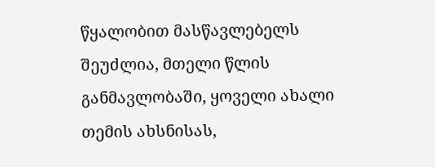წყალობით მასწავლებელს შეუძლია, მთელი წლის განმავლობაში, ყოველი ახალი თემის ახსნისას,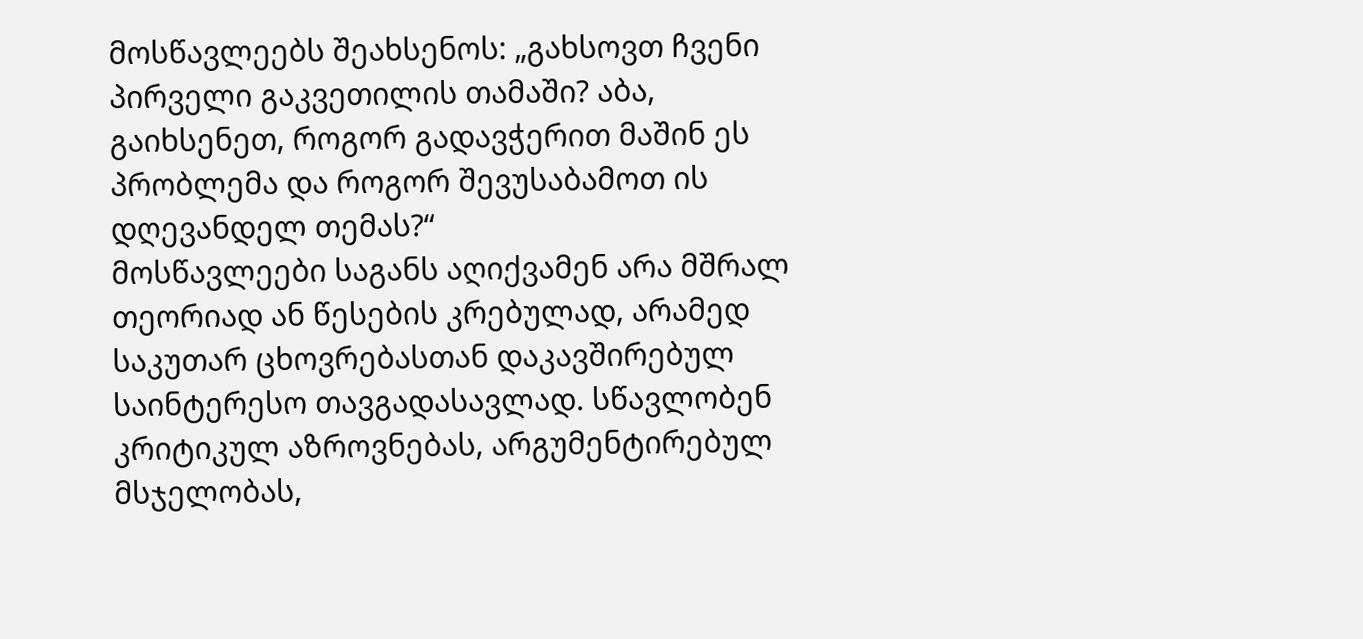მოსწავლეებს შეახსენოს: „გახსოვთ ჩვენი პირველი გაკვეთილის თამაში? აბა, გაიხსენეთ, როგორ გადავჭერით მაშინ ეს პრობლემა და როგორ შევუსაბამოთ ის დღევანდელ თემას?“
მოსწავლეები საგანს აღიქვამენ არა მშრალ თეორიად ან წესების კრებულად, არამედ საკუთარ ცხოვრებასთან დაკავშირებულ საინტერესო თავგადასავლად. სწავლობენ კრიტიკულ აზროვნებას, არგუმენტირებულ მსჯელობას,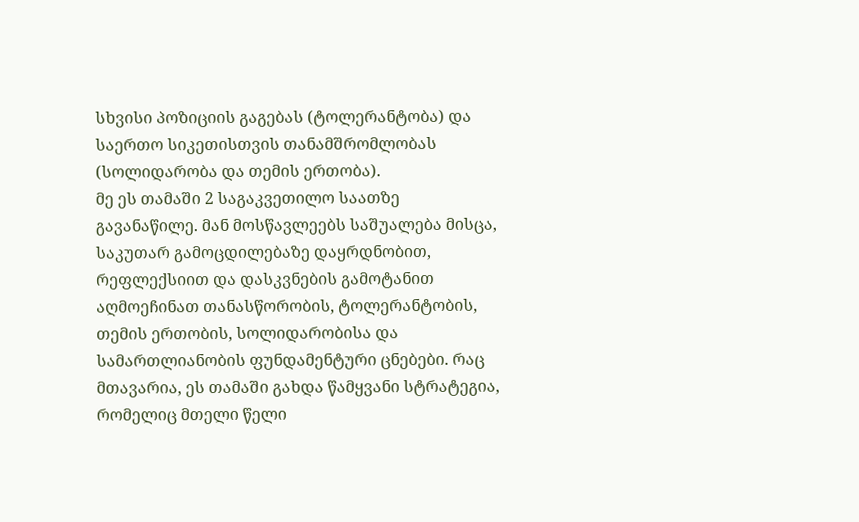სხვისი პოზიციის გაგებას (ტოლერანტობა) და საერთო სიკეთისთვის თანამშრომლობას (სოლიდარობა და თემის ერთობა).
მე ეს თამაში 2 საგაკვეთილო საათზე გავანაწილე. მან მოსწავლეებს საშუალება მისცა, საკუთარ გამოცდილებაზე დაყრდნობით, რეფლექსიით და დასკვნების გამოტანით აღმოეჩინათ თანასწორობის, ტოლერანტობის, თემის ერთობის, სოლიდარობისა და სამართლიანობის ფუნდამენტური ცნებები. რაც მთავარია, ეს თამაში გახდა წამყვანი სტრატეგია, რომელიც მთელი წელი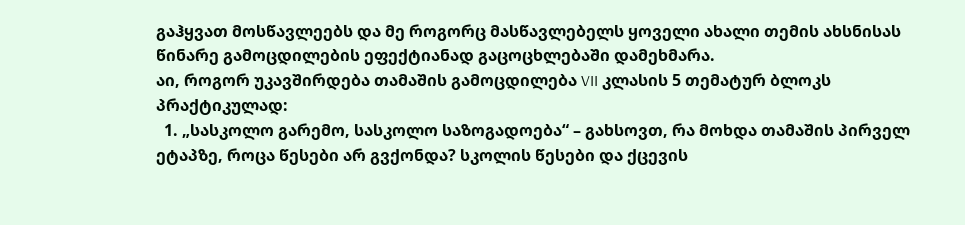გაჰყვათ მოსწავლეებს და მე როგორც მასწავლებელს ყოველი ახალი თემის ახსნისას წინარე გამოცდილების ეფექტიანად გაცოცხლებაში დამეხმარა.
აი, როგორ უკავშირდება თამაშის გამოცდილება VII კლასის 5 თემატურ ბლოკს პრაქტიკულად:
  1. „სასკოლო გარემო, სასკოლო საზოგადოება“ – გახსოვთ, რა მოხდა თამაშის პირველ ეტაპზე, როცა წესები არ გვქონდა? სკოლის წესები და ქცევის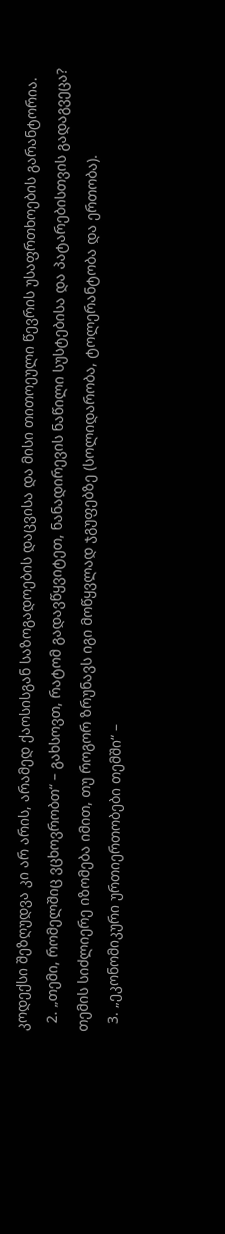კოდექსი შეზღუდვა კი არ არის, არამედ ქაოსისგან საზოგადოების დაცვისა და მისი თითოეული წევრის უსაფრთხოების გარანტორია.
  2. „თემი, რომელშიც ვცხოვრობთ“ – გახსოვთ, რატომ გადავწყვიტეთ, ნანადირევის ნაწილი სუსტებისა და პატარებისთვის გადაგვეცა? თემის სიძლიერე იზომება იმით, თუ როგორ ზრუნავს იგი მოწყვლად ჯგუფებზე (სოლიდარობა, ტოლერანტობა და ერთობა).
  3. „ეკონომიკური ურთიერთობები თემში“ –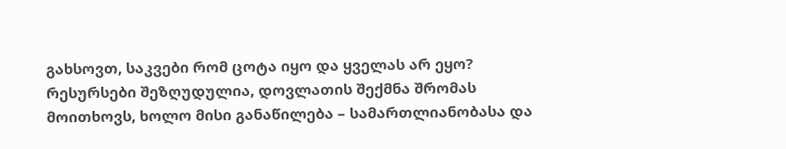გახსოვთ, საკვები რომ ცოტა იყო და ყველას არ ეყო? რესურსები შეზღუდულია, დოვლათის შექმნა შრომას მოითხოვს, ხოლო მისი განაწილება – სამართლიანობასა და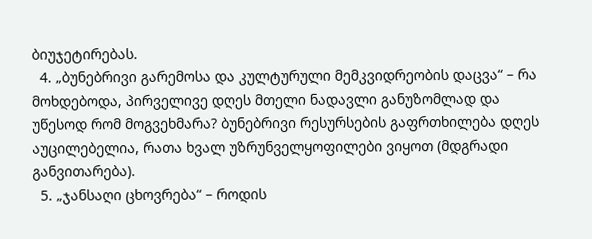ბიუჯეტირებას.
  4. „ბუნებრივი გარემოსა და კულტურული მემკვიდრეობის დაცვა“ – რა მოხდებოდა, პირველივე დღეს მთელი ნადავლი განუზომლად და უწესოდ რომ მოგვეხმარა? ბუნებრივი რესურსების გაფრთხილება დღეს აუცილებელია, რათა ხვალ უზრუნველყოფილები ვიყოთ (მდგრადი განვითარება).
  5. „ჯანსაღი ცხოვრება“ – როდის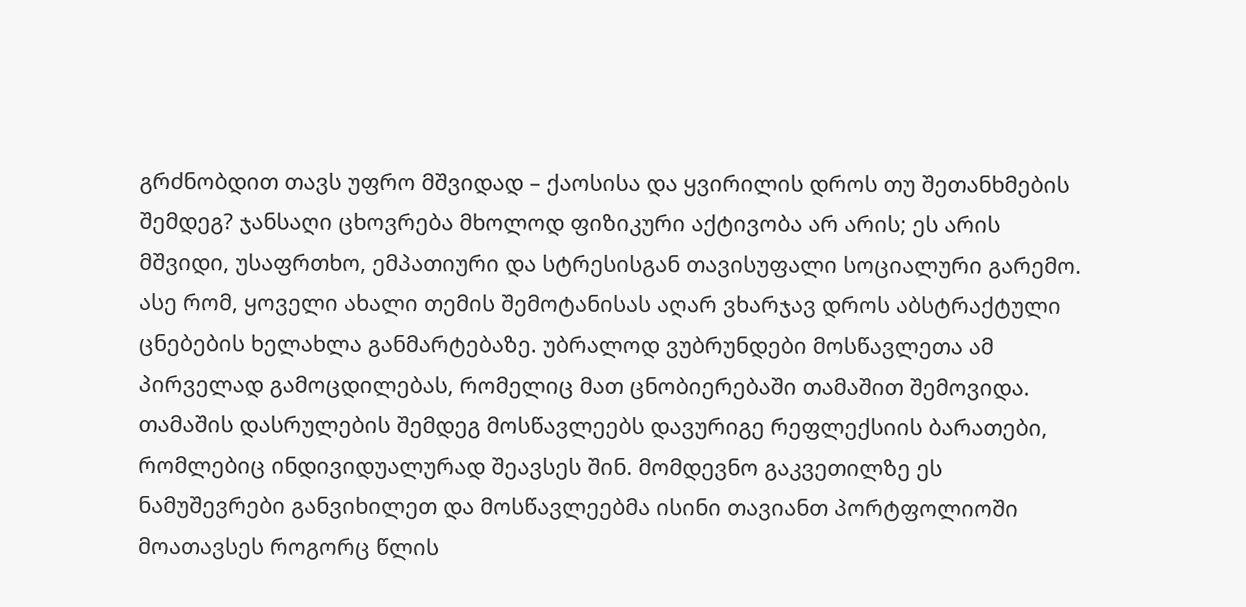გრძნობდით თავს უფრო მშვიდად – ქაოსისა და ყვირილის დროს თუ შეთანხმების შემდეგ? ჯანსაღი ცხოვრება მხოლოდ ფიზიკური აქტივობა არ არის; ეს არის მშვიდი, უსაფრთხო, ემპათიური და სტრესისგან თავისუფალი სოციალური გარემო.
ასე რომ, ყოველი ახალი თემის შემოტანისას აღარ ვხარჯავ დროს აბსტრაქტული ცნებების ხელახლა განმარტებაზე. უბრალოდ ვუბრუნდები მოსწავლეთა ამ პირველად გამოცდილებას, რომელიც მათ ცნობიერებაში თამაშით შემოვიდა.
თამაშის დასრულების შემდეგ მოსწავლეებს დავურიგე რეფლექსიის ბარათები, რომლებიც ინდივიდუალურად შეავსეს შინ. მომდევნო გაკვეთილზე ეს ნამუშევრები განვიხილეთ და მოსწავლეებმა ისინი თავიანთ პორტფოლიოში მოათავსეს როგორც წლის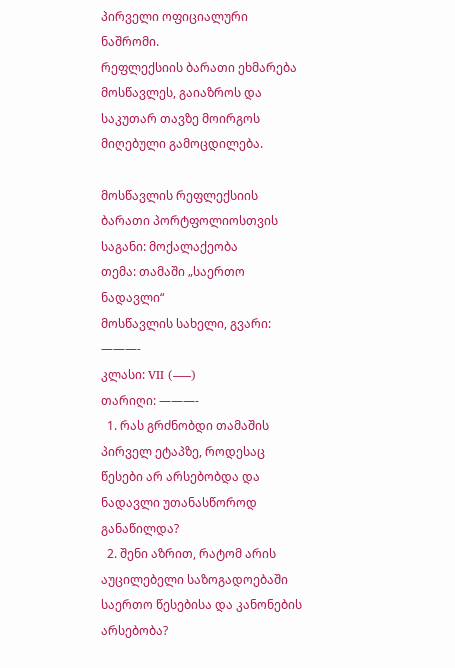პირველი ოფიციალური ნაშრომი.
რეფლექსიის ბარათი ეხმარება მოსწავლეს, გაიაზროს და საკუთარ თავზე მოირგოს მიღებული გამოცდილება.

მოსწავლის რეფლექსიის ბარათი პორტფოლიოსთვის
საგანი: მოქალაქეობა
თემა: თამაში „საერთო ნადავლი“
მოსწავლის სახელი, გვარი: ———-
კლასი: VII (—–)
თარიღი: ———-
  1. რას გრძნობდი თამაშის პირველ ეტაპზე, როდესაც წესები არ არსებობდა და ნადავლი უთანასწოროდ განაწილდა?
  2. შენი აზრით, რატომ არის აუცილებელი საზოგადოებაში საერთო წესებისა და კანონების არსებობა?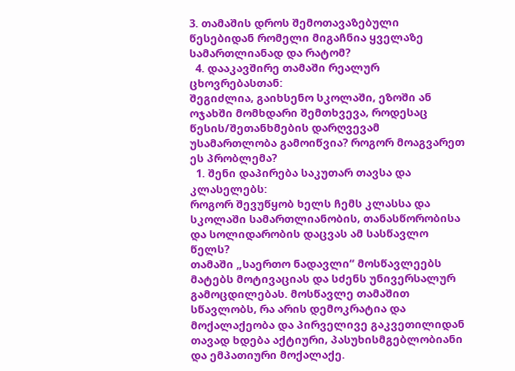3. თამაშის დროს შემოთავაზებული წესებიდან რომელი მიგაჩნია ყველაზე სამართლიანად და რატომ?
  4. დააკავშირე თამაში რეალურ ცხოვრებასთან:
შეგიძლია, გაიხსენო სკოლაში, ეზოში ან ოჯახში მომხდარი შემთხვევა, როდესაც წესის/შეთანხმების დარღვევამ უსამართლობა გამოიწვია? როგორ მოაგვარეთ ეს პრობლემა?
  1. შენი დაპირება საკუთარ თავსა და კლასელებს:
როგორ შევუწყობ ხელს ჩემს კლასსა და სკოლაში სამართლიანობის, თანასწორობისა და სოლიდარობის დაცვას ამ სასწავლო წელს?
თამაში „საერთო ნადავლი“ მოსწავლეებს მატებს მოტივაციას და სძენს უნივერსალურ გამოცდილებას. მოსწავლე თამაშით სწავლობს, რა არის დემოკრატია და მოქალაქეობა და პირველივე გაკვეთილიდან თავად ხდება აქტიური, პასუხისმგებლობიანი და ემპათიური მოქალაქე.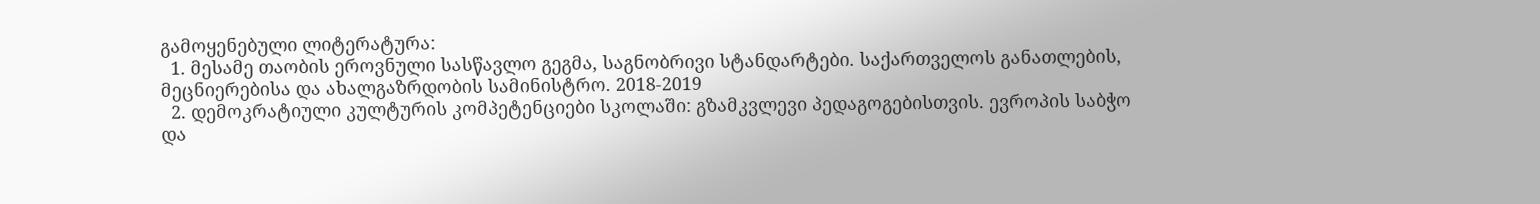გამოყენებული ლიტერატურა:
  1. მესამე თაობის ეროვნული სასწავლო გეგმა, საგნობრივი სტანდარტები. საქართველოს განათლების, მეცნიერებისა და ახალგაზრდობის სამინისტრო. 2018-2019
  2. დემოკრატიული კულტურის კომპეტენციები სკოლაში: გზამკვლევი პედაგოგებისთვის. ევროპის საბჭო და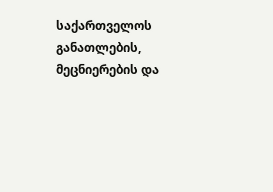საქართველოს განათლების, მეცნიერების და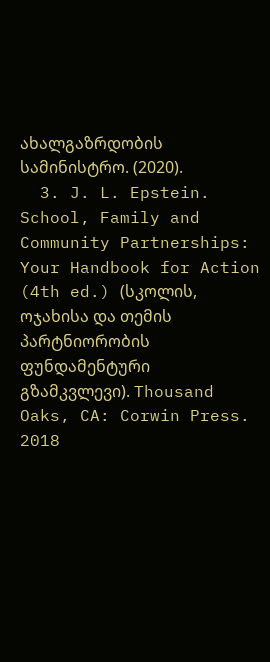ახალგაზრდობის სამინისტრო. (2020).
  3. J. L. Epstein. School, Family and Community Partnerships: Your Handbook for Action (4th ed.) (სკოლის, ოჯახისა და თემის პარტნიორობის ფუნდამენტური გზამკვლევი). Thousand Oaks, CA: Corwin Press. 2018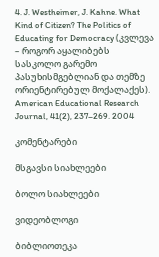4. J. Westheimer, J. Kahne. What Kind of Citizen? The Politics of Educating for Democracy (კვლევა – როგორ აყალიბებს სასკოლო გარემო პასუხისმგებლიან და თემზე ორიენტირებულ მოქალაქეს). American Educational Research Journal, 41(2), 237–269. 2004

კომენტარები

მსგავსი სიახლეები

ბოლო სიახლეები

ვიდეობლოგი

ბიბლიოთეკა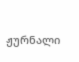ჟურნალი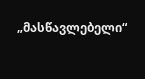„მასწავლებელი“